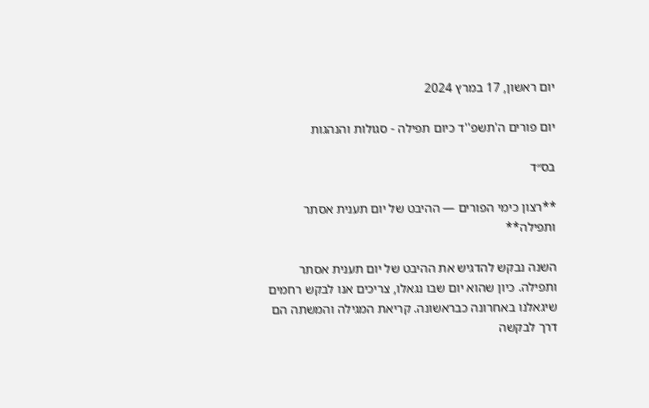יום ראשון, 17 במרץ 2024

יום פורים ה'תשפ''ד כיום תפילה - סגולות והנהגות

בס״ד

**רצון כימי הפורים — ההיבט של יום תענית אסתר ותפילה**

השנה נבקש להדגיש את ההיבט של יום תענית אסתר ותפילה. כיון שהוא יום שבו נגאלו, צריכים אנו לבקש רחמים שיגאלנו באחרונה כבראשונה. קריאת המגילה והמשתה הם דרך לבקשה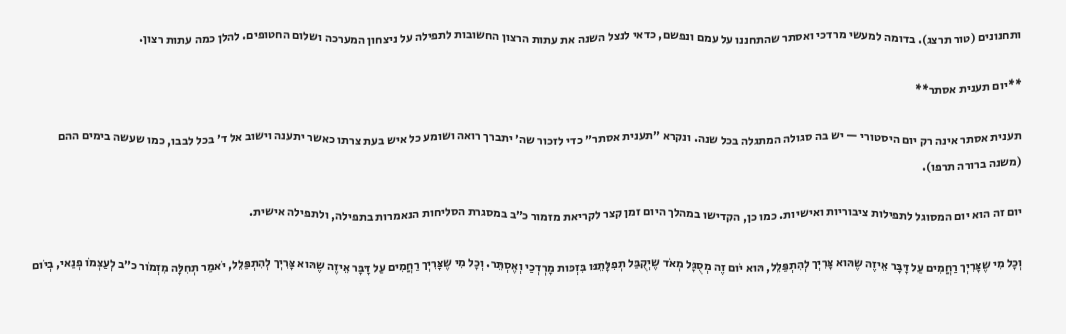ותחנונים (טור תרצג). בדומה למעשי מרדכי ואסתר שהתחננו על עמם ונפשם, כדאי לנצל השנה את עתות הרצון החשובות לתפילה על ניצחון המערכה ושלום החטופים. להלן כמה עתות רצון.

**יום תענית אסתר**

תענית אסתר אינה רק יום היסטורי — יש בה סגולה המתגלה בכל שנה. ונקרא ״תענית אסתר״ כדי לזכור שה׳ יתברך רואה ושומע כל איש בעת צרתו כאשר יתענה וישוב אל ד׳ בכל לבבו, כמו שעשה בימים ההם (משנה ברורה תרפו).

יום זה הוא יום המסוגל לתפילות ציבוריות ואישיות. כמו כן, הקדישו במהלך היום זמן קצר לקריאת מזמור כ״ב במסגרת הסליחות הנאמרות בתפילה, ולתפילה אישית.

וְכָל מִי שֶצָּרִיְך רַחֲמִים עַל דָּבָּר אֵיזֶה שֶהּוא צָּרִיְך לְהִתְפַּלֵל, הּוא יֹום זֶה מְסֻגָּל מְאֹד שֶיְקֻבַּל תְפִלָּתֵנּו בִּזְכּות מָרְדְכַי וְאֶסְתֵּר. וְכָל מִי שֶצָּרִיְך רַחֲמִים עַל דָּבָּר אֵיזֶה שֶהּוא צָּרִיְך לְהִתְפַּלֵל, יֹאמַר תְחִלָּה מִזְמֹור כ״ב לְעַצְמֹו פְנַאי, בְיֹום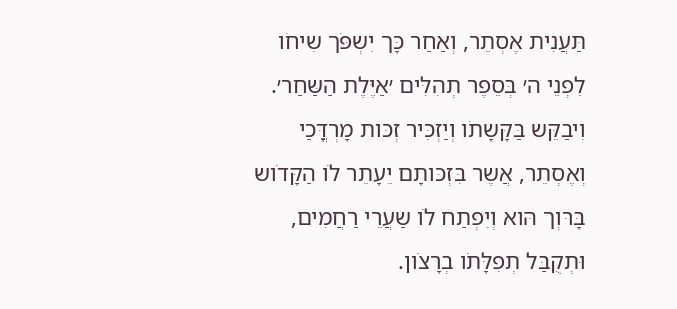תַּעֲנִית אֶסְתֵר, וְאַחַר כָּך יִשְפֹּך שִיחֹו לִפְנֵי ה׳ בְּסֵפֶר תְהִלִּים ׳אַיֶּלֶת הַשַּחַר׳. וִיבַקֵּש בַּקָּשָתֹו וְיַזְכִּיר זְכּות מָרְדֳּכַי וְאֶסְתֵר, אֲשֶר בִּזְכּותָם יֵעָתֵר לֹו הַקָּדֹוש בָּרּוְך הּוא וְיִפְתַח לֹו שַעֲרֵי רַחֲמִים, וּתְקֻבַּל תְפִלָּתֹו בְרָצֹון.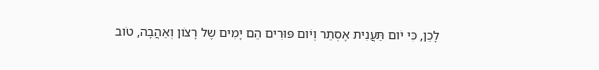לָכֵן, כִּי יֹום תַּעֲנִית אֶסְתֵר וְיֹום פּוּרִים הֵם יָמִים שֶל רָצֹון וְאַהֲבָה, טֹוב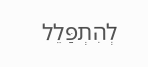לְהִתְפַּלֵל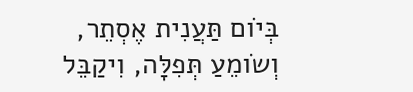בְּיֹום תַּעֲנִית אֶסְתֵר, וְשֹומֵעַ תְּפִלָּה, וִיקַבֵּל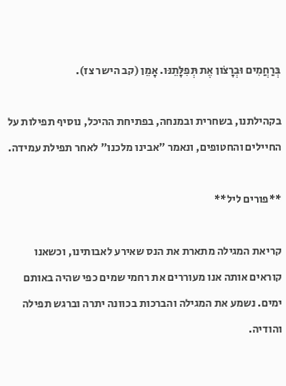בְּרַחֲמִים וּבְרָצֹון אֶת תְּפִלָּתֵנּו. אָמֵן (קב הישר צז).

בקהילתנו, בשחרית ובמנחה, בפתיחת ההיכל, נוסיף תפילות על החיילים והחטופים, ונאמר ״אבינו מלכנו״ לאחר תפילת עמידה.

**פורים ליל**

קריאת המגילה מתארת את הנס שאירע לאבותינו, וכשאנו קוראים אותה אנו מעוררים את רחמי שמים כפי שהיה באותם ימים. נשמע את המגילה והברכות בכוונה יתרה וברגש תפילה והודיה.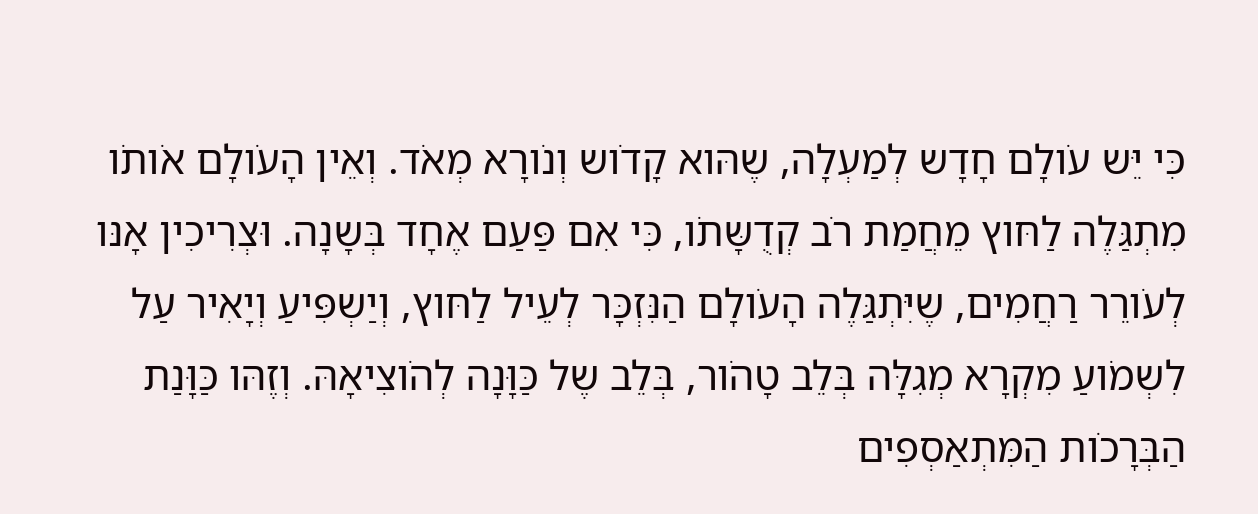כִּי יֵּש עֹולָם חָדָש לְמַעְלָה, שֶהּוא קָדֹוש וְנֹורָא מְאֹד. וְאֵין הָעֹולָם אֹותֹו מִתְגַּלֶה לַחּוץ מֵחֲמַת רֹב קְדֻשָּתֹו, כִּי אִם פַּעַם אֶחָד בְּשָנָה. וּצְרִיכִין אָנּו לְעֹורֵר רַחֲמִים, שֶיִּתְגַּלֶה הָעֹולָם הַנִּזְכָּר לְעֵיל לַחּוץ, וְיַשְפִּיעַ וְיָאִיר עַל לִשְמֹועַ מִקְרָא מְגִלָּה בְּלֵב טָהֹור, בְּלֵב שֶל כַּוָּנָה לְהֹוצִיאָהּ. וְזֶהּו כַּוָּנַת הַבְּרָכֹות הַמִּתְאַסְפִים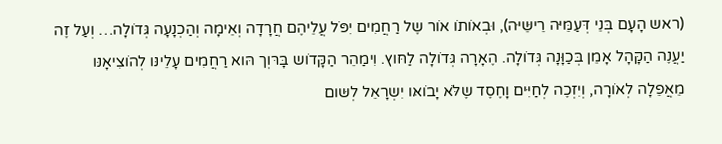(ראש הָעָם בְּנֵי דְּעַמֵּיּה רֵישֵּיּה), וּבְאֹותֹו אֹור שֶל רַחֲמִים יִפֹּל עֲלֵיהֶם חֲרָדָה וְאֵימָה וְהַכְנָעָה גְּדֹולָה… וְעַל זֶה יַעֲנֶה הַקָּהָל אָמֵן בְּכַוָּנָה גְּדֹולָה. הֶאָרָה גְּדֹולָה לַחּוץ. וִימַהֵר הַקָּדֹוש בָּרּוְך הּוא רַחֲמִים עָלֵינּו לְהֹוצִיאָנּו מֵאֲפֵלָה לְאֹורָה, וְיִזְכֶה לְחַיִּים וָחֶסֶד שֶלֹּא יָבֹואּו יִשְרָאֵל לְשּום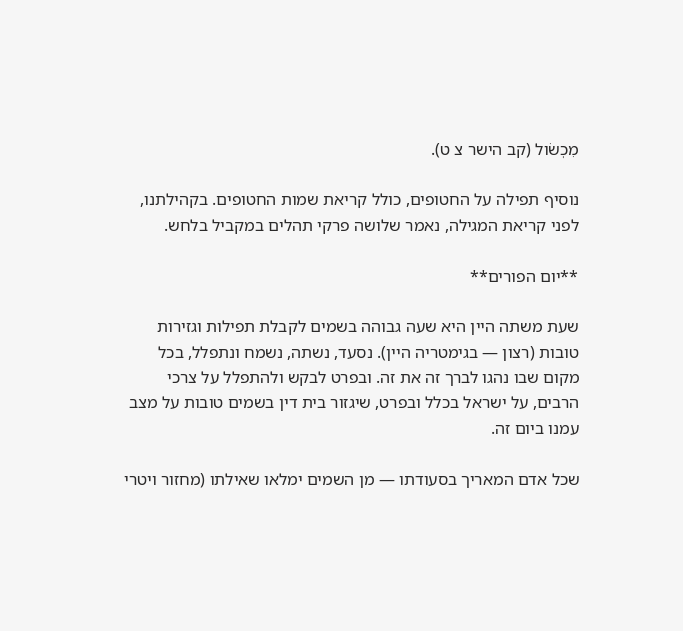מִכְשֹול (קב הישר צ ט).

נוסיף תפילה על החטופים, כולל קריאת שמות החטופים. בקהילתנו, לפני קריאת המגילה, נאמר שלושה פרקי תהלים במקביל בלחש.

**יום הפורים**

שעת משתה היין היא שעה גבוהה בשמים לקבלת תפילות וגזירות טובות (רצון — בגימטריה היין). נסעד, נשתה, נשמח ונתפלל, בכל מקום שבו נהגו לברך זה את זה. ובפרט לבקש ולהתפלל על צרכי הרבים, על ישראל בכלל ובפרט, שיגזור בית דין בשמים טובות על מצב עמנו ביום זה.

שכל אדם המאריך בסעודתו — מן השמים ימלאו שאילתו (מחזור ויטרי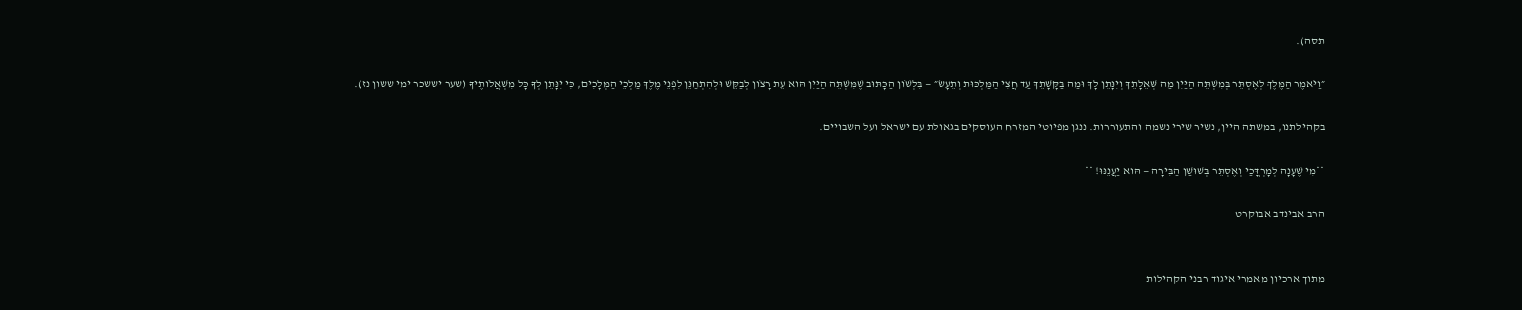תסה).

״וַיֹּאמֶר הַמֶּלֶךְ לְאֶסְתֵּר בְּמִשְׁתֵּה הַיַּיִן מַה שְּׁאֵלָתֵךְ וְיִנָּתֵן לָךְ וּמַה בַּקָּשָׁתֵךְ עַד חֲצִי הַמַּלְכּוּת וְתֵעָשׂ״ — בִּלְשֹׁון הַכָּתּוּב שֶׁמִּשְׁתֵּה הַיַּיִן הּוא עֵת רָצֹון לְבַקֵּשׁ וּלְהִתְחַנֵּן לִפְנֵי מֶלֶךְ מַלְכֵי הַמְּלָכִים, כִּי יִנָּתֵן לְךָ כָּל מִשְׁאֲלֹותֶיךָ (שער יששכר ימי ששון נז).

בקהילתנו, במשתה היין, נשיר שירי נשמה והתעוררות. ננגן מפיוטי המזרח העוסקים בגאולת עם ישראל ועל השבויים.

**מִי שֶׁעָנָה לְמָרְדֳּכַי וְאֶסְתֵּר בְּשׁוּשַׁן הַבִּירָה — הּוא יַעֲנֵנּוּ! **

הרב אבינדב אבוקרט


מתוך ארכיון מאמרי איגוד רבני הקהילות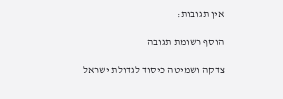אין תגובות:

הוסף רשומת תגובה

צדקה ושמיטה כיסוד לגדולת ישראל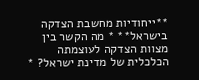**ייחודיות מחשבת הצדקה בישראל** * מה הקשר בין מצוות הצדקה לעוצמתה הכלכלית של מדינת ישראל? *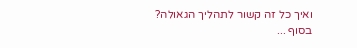ואיך כל זה קשור לתהליך הגאולה? בסוף ...